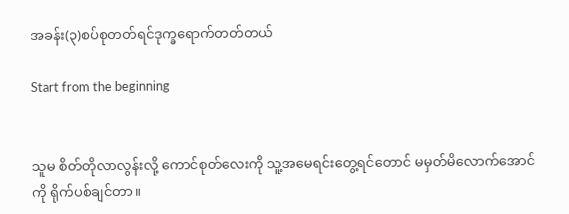အခန်း(၃)စပ်စုတတ်ရင်ဒုက္ခရောက်တတ်တယ်

Start from the beginning


သူမ စိတ်တိုလာလွန်းလို့ ကောင်စုတ်လေးကို သူ့အမေရင်းတွေ့ရင်တောင် မမှတ်မိလောက်အောင်ကို ရိုက်ပစ်ချင်တာ။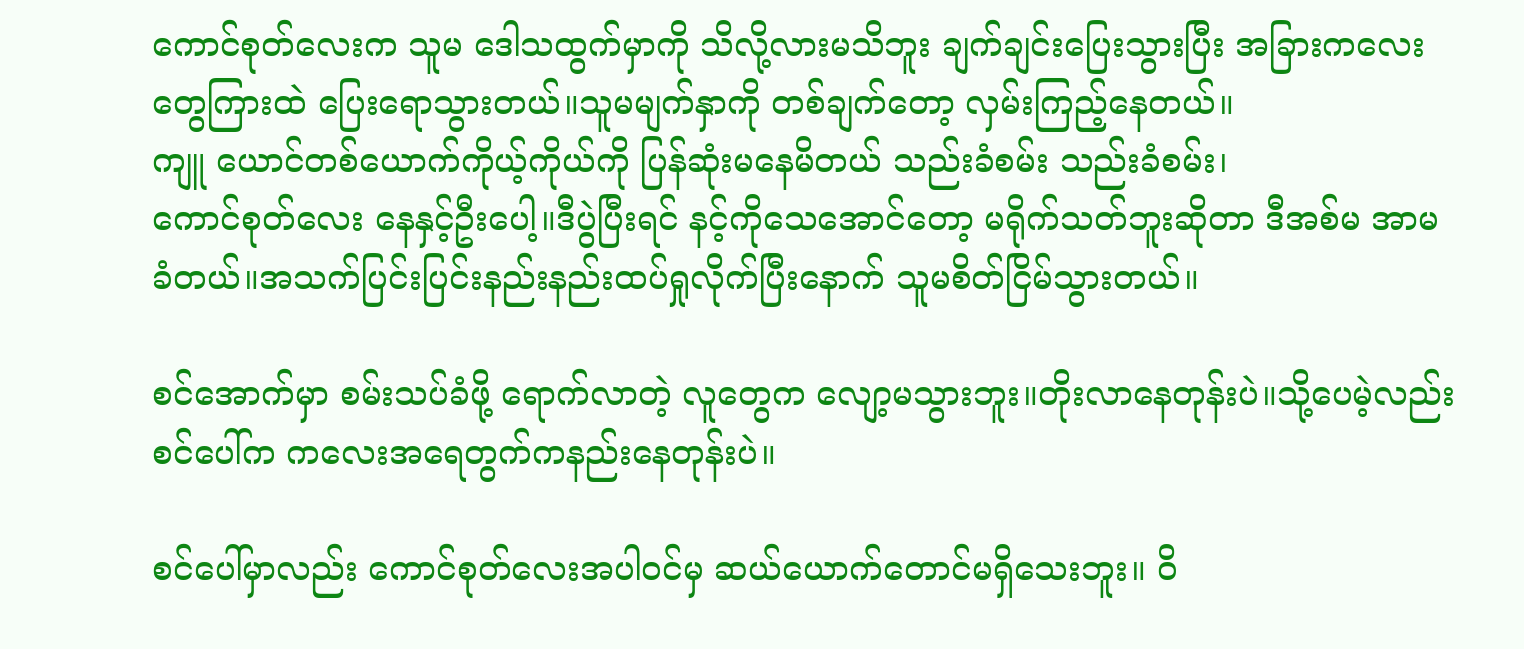ကောင်စုတ်လေးက သူမ ဒေါသထွက်မှာကို သိလို့လားမသိဘူး ချက်ချင်းပြေးသွားပြီး အခြားကလေးတွေကြားထဲ ပြေးရောသွားတယ်။သူမမျက်နှာကို တစ်ချက်တော့ လှမ်းကြည့်နေတယ်။
ကျူ ယောင်တစ်ယောက်ကိုယ့်ကိုယ်ကို ပြန်ဆုံးမနေမိတယ် သည်းခံစမ်း သည်းခံစမ်း၊
ကောင်စုတ်လေး နေနှင့်ဦးပေါ့။ဒီပွဲပြီးရင် နင့်ကိုသေအောင်တော့ မရိုက်သတ်ဘူးဆိုတာ ဒီအစ်မ အာမခံတယ်။အသက်ပြင်းပြင်းနည်းနည်းထပ်ရှုလိုက်ပြီးနောက် သူမစိတ်ငြိမ်သွားတယ်။

စင်အောက်မှာ စမ်းသပ်ခံဖို့ ရောက်လာတဲ့ လူတွေက လျော့မသွားဘူး။တိုးလာနေတုန်းပဲ။သို့ပေမဲ့လည်း စင်ပေါ်က ကလေးအရေတွက်ကနည်းနေတုန်းပဲ။

စင်ပေါ်မှာလည်း ကောင်စုတ်လေးအပါဝင်မှ ဆယ်ယောက်တောင်မရှိသေးဘူး။ ဝိ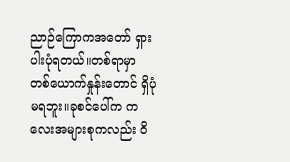ညာဉ်ကြောကအတော် ရှားပါးပုံရတယ်။တစ်ရာမှာ တစ်ယောက်နှုန်းတောင် ရှိပုံမရဘူး။ခုစင်ပေါ်က ကလေးအများစုကလည်း ဝိ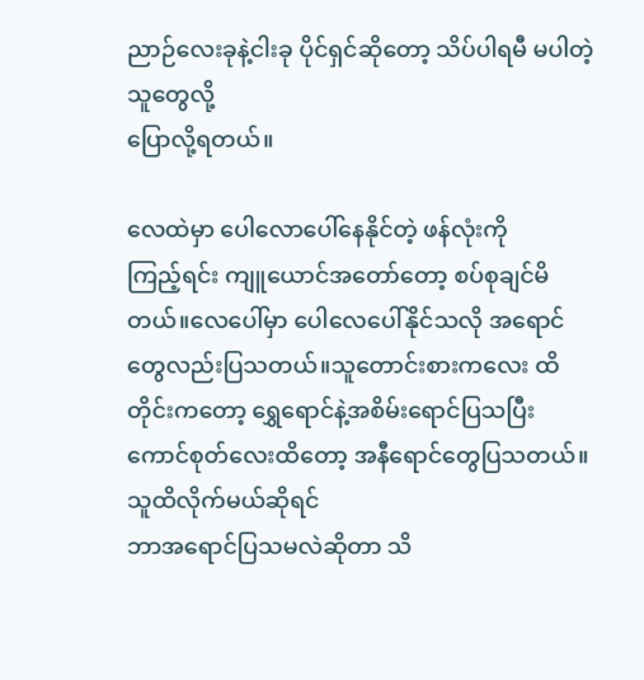ညာဉ်လေးခုနဲ့ငါးခု ပိုင်ရှင်ဆိုတော့ သိပ်ပါရမီ မပါတဲ့သူတွေလို့
ပြောလို့ရတယ်။

လေထဲမှာ ပေါလောပေါ်နေနိုင်တဲ့ ဖန်လုံးကို
ကြည့်ရင်း ကျူယောင်အတော်တော့ စပ်စုချင်မိတယ်။လေပေါ်မှာ ပေါလေပေါ်နိုင်သလို အရောင်တွေလည်းပြသတယ်။သူတောင်းစားကလေး ထိတိုင်းကတော့ ရွှေရောင်နဲ့အစိမ်းရောင်ပြသပြီး ကောင်စုတ်လေးထိတော့ အနီရောင်တွေပြသတယ်။သူထိလိုက်မယ်ဆိုရင်
ဘာအရောင်ပြသမလဲဆိုတာ သိ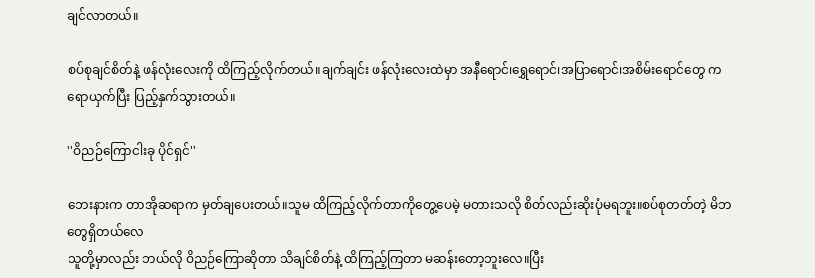ချင်လာတယ်။

စပ်စုချင်စိတ်နဲ့ ဖန်လုံးလေးကို ထိကြည့်လိုက်တယ်။ချက်ချင်း ဖန်လုံးလေးထဲမှာ အနီရောင်၊ရွှေရောင်၊အပြာရောင်၊အစိမ်းရောင်တွေ ကရောယှက်ပြီး ပြည့်နှက်သွားတယ်။

''ဝိညဉ်ကြောငါးခု ပိုင်ရှင်''

ဘေးနားက တာအိုဆရာက မှတ်ချပေးတယ်။သူမ ထိကြည့်လိုက်တာကိုတွေ့ပေမဲ့ မတားသလို စိတ်လည်းဆိုးပုံမရဘူး။စပ်စုတတ်တဲ့ မိဘတွေရှိတယ်လေ
သူတို့မှာလည်း ဘယ်လို ဝိညဉ်ကြောဆိုတာ သိချင်စိတ်နဲ့ ထိကြည့်ကြတာ မဆန်းတော့ဘူးလေ။ပြီး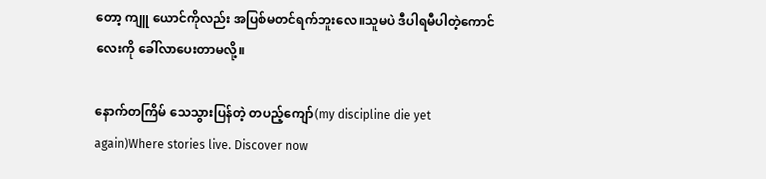တော့ ကျူ ယောင်ကိုလည်း အပြစ်မတင်ရက်ဘူးလေ။သူမပဲ ဒီပါရမီပါတဲ့ကောင်လေးကို ခေါ်လာပေးတာမလို့။

နောက်တကြိမ် သေသွားပြန်တဲ့ တပည့်ကျော်(my discipline die yet again)Where stories live. Discover now